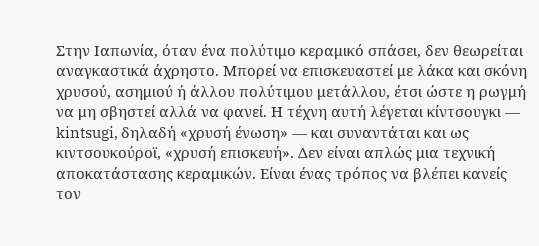Στην Ιαπωνία, όταν ένα πολύτιμο κεραμικό σπάσει, δεν θεωρείται αναγκαστικά άχρηστο. Μπορεί να επισκευαστεί με λάκα και σκόνη χρυσού, ασημιού ή άλλου πολύτιμου μετάλλου, έτσι ώστε η ρωγμή να μη σβηστεί αλλά να φανεί. Η τέχνη αυτή λέγεται κίντσουγκι — kintsugi, δηλαδή «χρυσή ένωση» — και συναντάται και ως κιντσουκούροϊ, «χρυσή επισκευή». Δεν είναι απλώς μια τεχνική αποκατάστασης κεραμικών. Είναι ένας τρόπος να βλέπει κανείς τον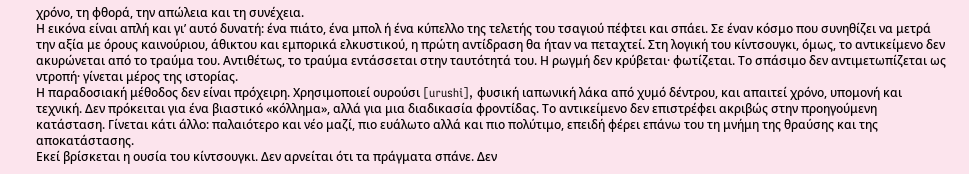χρόνο, τη φθορά, την απώλεια και τη συνέχεια.
Η εικόνα είναι απλή και γι’ αυτό δυνατή: ένα πιάτο, ένα μπολ ή ένα κύπελλο της τελετής του τσαγιού πέφτει και σπάει. Σε έναν κόσμο που συνηθίζει να μετρά την αξία με όρους καινούριου, άθικτου και εμπορικά ελκυστικού, η πρώτη αντίδραση θα ήταν να πεταχτεί. Στη λογική του κίντσουγκι, όμως, το αντικείμενο δεν ακυρώνεται από το τραύμα του. Αντιθέτως, το τραύμα εντάσσεται στην ταυτότητά του. Η ρωγμή δεν κρύβεται· φωτίζεται. Το σπάσιμο δεν αντιμετωπίζεται ως ντροπή· γίνεται μέρος της ιστορίας.
Η παραδοσιακή μέθοδος δεν είναι πρόχειρη. Χρησιμοποιεί ουρούσι [urushi], φυσική ιαπωνική λάκα από χυμό δέντρου, και απαιτεί χρόνο, υπομονή και τεχνική. Δεν πρόκειται για ένα βιαστικό «κόλλημα», αλλά για μια διαδικασία φροντίδας. Το αντικείμενο δεν επιστρέφει ακριβώς στην προηγούμενη κατάσταση. Γίνεται κάτι άλλο: παλαιότερο και νέο μαζί, πιο ευάλωτο αλλά και πιο πολύτιμο, επειδή φέρει επάνω του τη μνήμη της θραύσης και της αποκατάστασης.
Εκεί βρίσκεται η ουσία του κίντσουγκι. Δεν αρνείται ότι τα πράγματα σπάνε. Δεν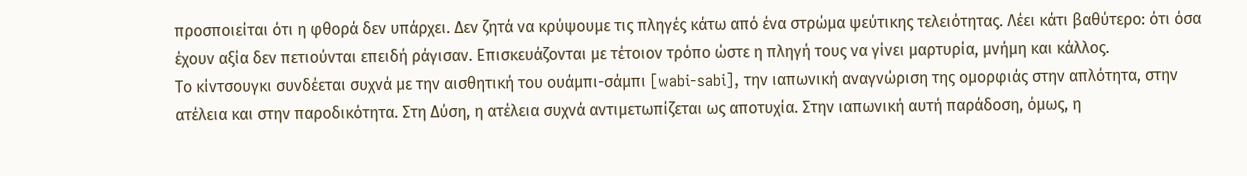προσποιείται ότι η φθορά δεν υπάρχει. Δεν ζητά να κρύψουμε τις πληγές κάτω από ένα στρώμα ψεύτικης τελειότητας. Λέει κάτι βαθύτερο: ότι όσα έχουν αξία δεν πετιούνται επειδή ράγισαν. Επισκευάζονται με τέτοιον τρόπο ώστε η πληγή τους να γίνει μαρτυρία, μνήμη και κάλλος.
Το κίντσουγκι συνδέεται συχνά με την αισθητική του ουάμπι-σάμπι [wabi-sabi], την ιαπωνική αναγνώριση της ομορφιάς στην απλότητα, στην ατέλεια και στην παροδικότητα. Στη Δύση, η ατέλεια συχνά αντιμετωπίζεται ως αποτυχία. Στην ιαπωνική αυτή παράδοση, όμως, η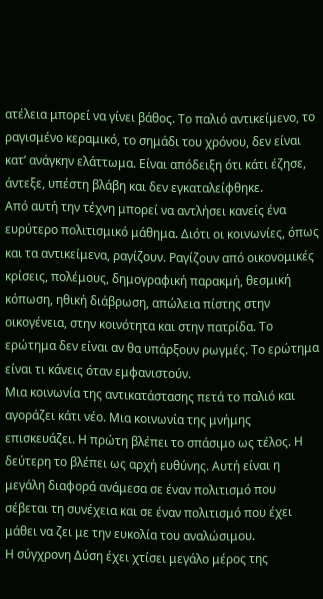ατέλεια μπορεί να γίνει βάθος. Το παλιό αντικείμενο, το ραγισμένο κεραμικό, το σημάδι του χρόνου, δεν είναι κατ’ ανάγκην ελάττωμα. Είναι απόδειξη ότι κάτι έζησε, άντεξε, υπέστη βλάβη και δεν εγκαταλείφθηκε.
Από αυτή την τέχνη μπορεί να αντλήσει κανείς ένα ευρύτερο πολιτισμικό μάθημα. Διότι οι κοινωνίες, όπως και τα αντικείμενα, ραγίζουν. Ραγίζουν από οικονομικές κρίσεις, πολέμους, δημογραφική παρακμή, θεσμική κόπωση, ηθική διάβρωση, απώλεια πίστης στην οικογένεια, στην κοινότητα και στην πατρίδα. Το ερώτημα δεν είναι αν θα υπάρξουν ρωγμές. Το ερώτημα είναι τι κάνεις όταν εμφανιστούν.
Μια κοινωνία της αντικατάστασης πετά το παλιό και αγοράζει κάτι νέο. Μια κοινωνία της μνήμης επισκευάζει. Η πρώτη βλέπει το σπάσιμο ως τέλος. Η δεύτερη το βλέπει ως αρχή ευθύνης. Αυτή είναι η μεγάλη διαφορά ανάμεσα σε έναν πολιτισμό που σέβεται τη συνέχεια και σε έναν πολιτισμό που έχει μάθει να ζει με την ευκολία του αναλώσιμου.
Η σύγχρονη Δύση έχει χτίσει μεγάλο μέρος της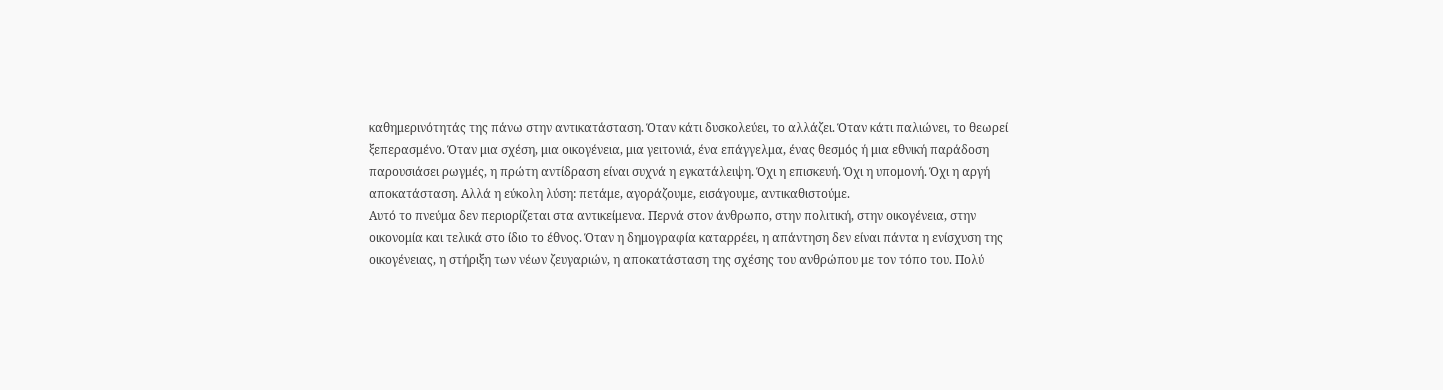καθημερινότητάς της πάνω στην αντικατάσταση. Όταν κάτι δυσκολεύει, το αλλάζει. Όταν κάτι παλιώνει, το θεωρεί ξεπερασμένο. Όταν μια σχέση, μια οικογένεια, μια γειτονιά, ένα επάγγελμα, ένας θεσμός ή μια εθνική παράδοση παρουσιάσει ρωγμές, η πρώτη αντίδραση είναι συχνά η εγκατάλειψη. Όχι η επισκευή. Όχι η υπομονή. Όχι η αργή αποκατάσταση. Αλλά η εύκολη λύση: πετάμε, αγοράζουμε, εισάγουμε, αντικαθιστούμε.
Αυτό το πνεύμα δεν περιορίζεται στα αντικείμενα. Περνά στον άνθρωπο, στην πολιτική, στην οικογένεια, στην οικονομία και τελικά στο ίδιο το έθνος. Όταν η δημογραφία καταρρέει, η απάντηση δεν είναι πάντα η ενίσχυση της οικογένειας, η στήριξη των νέων ζευγαριών, η αποκατάσταση της σχέσης του ανθρώπου με τον τόπο του. Πολύ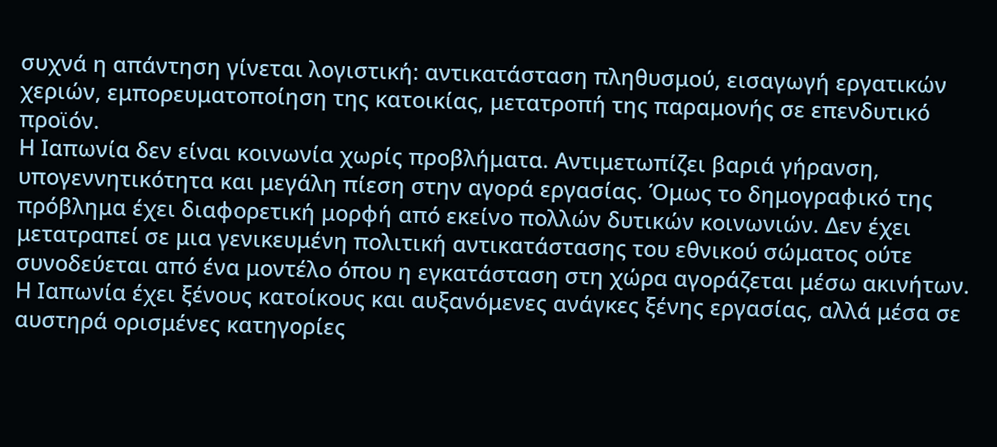συχνά η απάντηση γίνεται λογιστική: αντικατάσταση πληθυσμού, εισαγωγή εργατικών χεριών, εμπορευματοποίηση της κατοικίας, μετατροπή της παραμονής σε επενδυτικό προϊόν.
Η Ιαπωνία δεν είναι κοινωνία χωρίς προβλήματα. Αντιμετωπίζει βαριά γήρανση, υπογεννητικότητα και μεγάλη πίεση στην αγορά εργασίας. Όμως το δημογραφικό της πρόβλημα έχει διαφορετική μορφή από εκείνο πολλών δυτικών κοινωνιών. Δεν έχει μετατραπεί σε μια γενικευμένη πολιτική αντικατάστασης του εθνικού σώματος ούτε συνοδεύεται από ένα μοντέλο όπου η εγκατάσταση στη χώρα αγοράζεται μέσω ακινήτων. Η Ιαπωνία έχει ξένους κατοίκους και αυξανόμενες ανάγκες ξένης εργασίας, αλλά μέσα σε αυστηρά ορισμένες κατηγορίες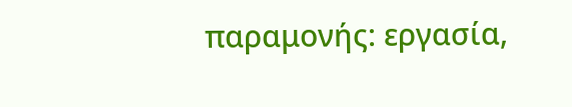παραμονής: εργασία,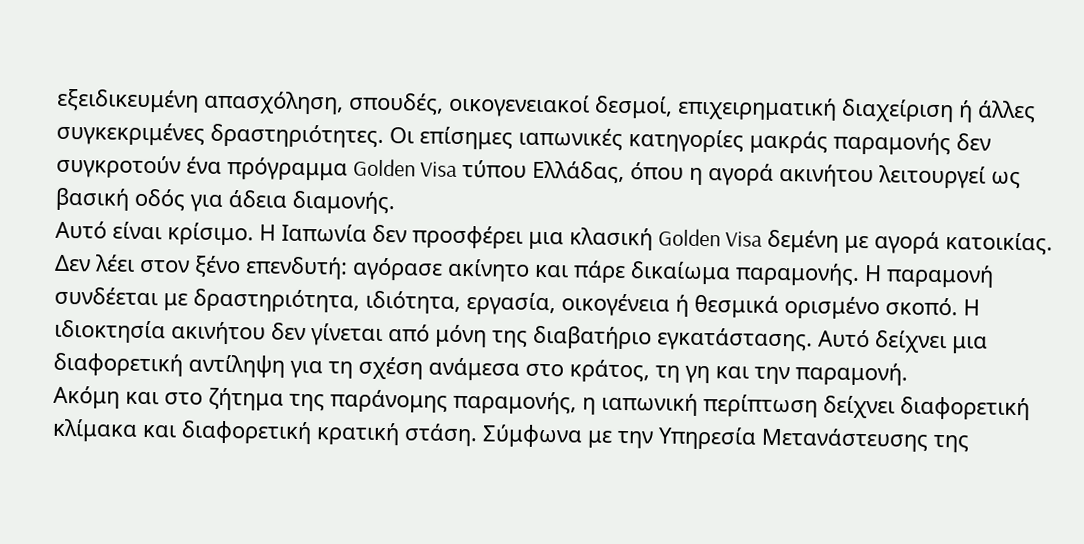εξειδικευμένη απασχόληση, σπουδές, οικογενειακοί δεσμοί, επιχειρηματική διαχείριση ή άλλες συγκεκριμένες δραστηριότητες. Οι επίσημες ιαπωνικές κατηγορίες μακράς παραμονής δεν συγκροτούν ένα πρόγραμμα Golden Visa τύπου Ελλάδας, όπου η αγορά ακινήτου λειτουργεί ως βασική οδός για άδεια διαμονής.
Αυτό είναι κρίσιμο. Η Ιαπωνία δεν προσφέρει μια κλασική Golden Visa δεμένη με αγορά κατοικίας. Δεν λέει στον ξένο επενδυτή: αγόρασε ακίνητο και πάρε δικαίωμα παραμονής. Η παραμονή συνδέεται με δραστηριότητα, ιδιότητα, εργασία, οικογένεια ή θεσμικά ορισμένο σκοπό. Η ιδιοκτησία ακινήτου δεν γίνεται από μόνη της διαβατήριο εγκατάστασης. Αυτό δείχνει μια διαφορετική αντίληψη για τη σχέση ανάμεσα στο κράτος, τη γη και την παραμονή.
Ακόμη και στο ζήτημα της παράνομης παραμονής, η ιαπωνική περίπτωση δείχνει διαφορετική κλίμακα και διαφορετική κρατική στάση. Σύμφωνα με την Υπηρεσία Μετανάστευσης της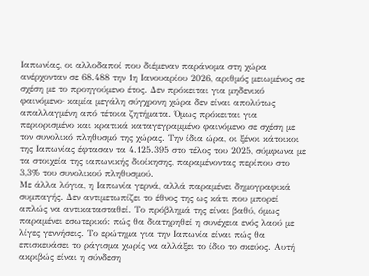Ιαπωνίας, οι αλλοδαποί που διέμεναν παράνομα στη χώρα ανέρχονταν σε 68.488 την 1η Ιανουαρίου 2026, αριθμός μειωμένος σε σχέση με το προηγούμενο έτος. Δεν πρόκειται για μηδενικό φαινόμενο· καμία μεγάλη σύγχρονη χώρα δεν είναι απολύτως απαλλαγμένη από τέτοια ζητήματα. Όμως πρόκειται για περιορισμένο και κρατικά καταγεγραμμένο φαινόμενο σε σχέση με τον συνολικό πληθυσμό της χώρας. Την ίδια ώρα, οι ξένοι κάτοικοι της Ιαπωνίας έφτασαν τα 4.125.395 στο τέλος του 2025, σύμφωνα με τα στοιχεία της ιαπωνικής διοίκησης, παραμένοντας περίπου στο 3,3% του συνολικού πληθυσμού.
Με άλλα λόγια, η Ιαπωνία γερνά, αλλά παραμένει δημογραφικά συμπαγής. Δεν αντιμετωπίζει το έθνος της ως κάτι που μπορεί απλώς να αντικατασταθεί. Το πρόβλημά της είναι βαθύ, όμως παραμένει εσωτερικό: πώς θα διατηρηθεί η συνέχεια ενός λαού με λίγες γεννήσεις. Το ερώτημα για την Ιαπωνία είναι πώς θα επισκευάσει το ράγισμα χωρίς να αλλάξει το ίδιο το σκεύος. Αυτή ακριβώς είναι η σύνδεση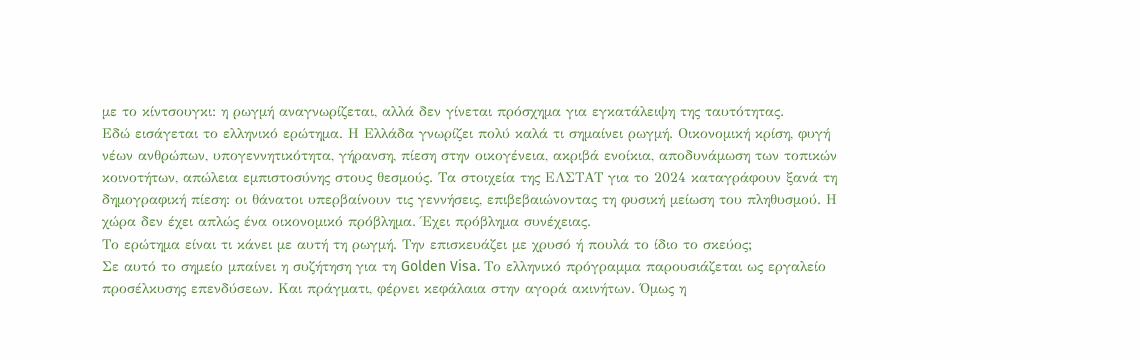με το κίντσουγκι: η ρωγμή αναγνωρίζεται, αλλά δεν γίνεται πρόσχημα για εγκατάλειψη της ταυτότητας.
Εδώ εισάγεται το ελληνικό ερώτημα. Η Ελλάδα γνωρίζει πολύ καλά τι σημαίνει ρωγμή. Οικονομική κρίση, φυγή νέων ανθρώπων, υπογεννητικότητα, γήρανση, πίεση στην οικογένεια, ακριβά ενοίκια, αποδυνάμωση των τοπικών κοινοτήτων, απώλεια εμπιστοσύνης στους θεσμούς. Τα στοιχεία της ΕΛΣΤΑΤ για το 2024 καταγράφουν ξανά τη δημογραφική πίεση: οι θάνατοι υπερβαίνουν τις γεννήσεις, επιβεβαιώνοντας τη φυσική μείωση του πληθυσμού. Η χώρα δεν έχει απλώς ένα οικονομικό πρόβλημα. Έχει πρόβλημα συνέχειας.
Το ερώτημα είναι τι κάνει με αυτή τη ρωγμή. Την επισκευάζει με χρυσό ή πουλά το ίδιο το σκεύος;
Σε αυτό το σημείο μπαίνει η συζήτηση για τη Golden Visa. Το ελληνικό πρόγραμμα παρουσιάζεται ως εργαλείο προσέλκυσης επενδύσεων. Και πράγματι, φέρνει κεφάλαια στην αγορά ακινήτων. Όμως η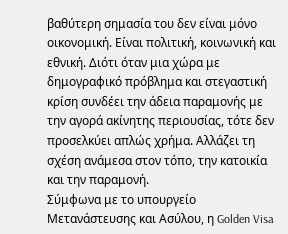βαθύτερη σημασία του δεν είναι μόνο οικονομική. Είναι πολιτική, κοινωνική και εθνική. Διότι όταν μια χώρα με δημογραφικό πρόβλημα και στεγαστική κρίση συνδέει την άδεια παραμονής με την αγορά ακίνητης περιουσίας, τότε δεν προσελκύει απλώς χρήμα. Αλλάζει τη σχέση ανάμεσα στον τόπο, την κατοικία και την παραμονή.
Σύμφωνα με το υπουργείο Μετανάστευσης και Ασύλου, η Golden Visa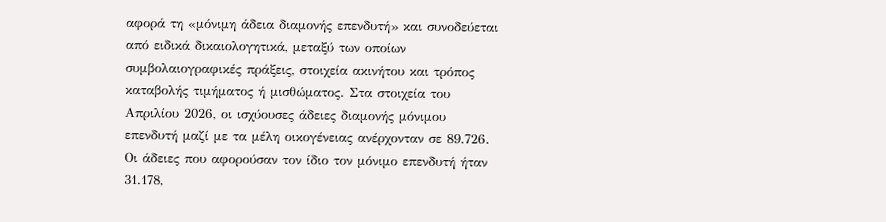αφορά τη «μόνιμη άδεια διαμονής επενδυτή» και συνοδεύεται από ειδικά δικαιολογητικά, μεταξύ των οποίων συμβολαιογραφικές πράξεις, στοιχεία ακινήτου και τρόπος καταβολής τιμήματος ή μισθώματος. Στα στοιχεία του Απριλίου 2026, οι ισχύουσες άδειες διαμονής μόνιμου επενδυτή μαζί με τα μέλη οικογένειας ανέρχονταν σε 89.726. Οι άδειες που αφορούσαν τον ίδιο τον μόνιμο επενδυτή ήταν 31.178,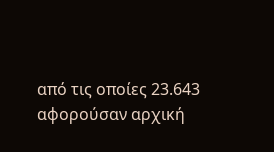από τις οποίες 23.643 αφορούσαν αρχική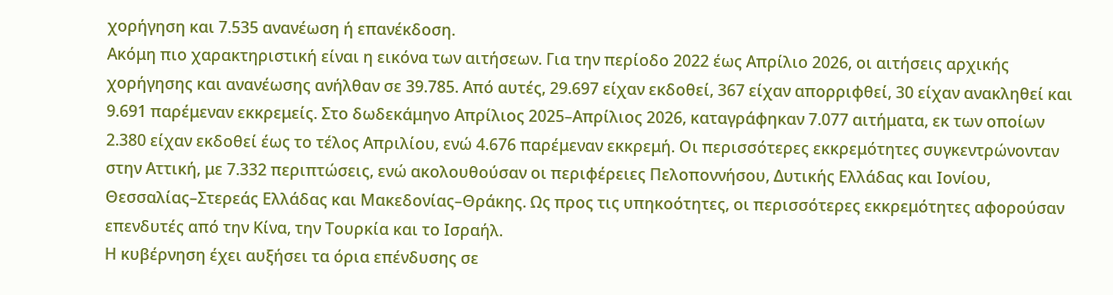χορήγηση και 7.535 ανανέωση ή επανέκδοση.
Ακόμη πιο χαρακτηριστική είναι η εικόνα των αιτήσεων. Για την περίοδο 2022 έως Απρίλιο 2026, οι αιτήσεις αρχικής χορήγησης και ανανέωσης ανήλθαν σε 39.785. Από αυτές, 29.697 είχαν εκδοθεί, 367 είχαν απορριφθεί, 30 είχαν ανακληθεί και 9.691 παρέμεναν εκκρεμείς. Στο δωδεκάμηνο Απρίλιος 2025–Απρίλιος 2026, καταγράφηκαν 7.077 αιτήματα, εκ των οποίων 2.380 είχαν εκδοθεί έως το τέλος Απριλίου, ενώ 4.676 παρέμεναν εκκρεμή. Οι περισσότερες εκκρεμότητες συγκεντρώνονταν στην Αττική, με 7.332 περιπτώσεις, ενώ ακολουθούσαν οι περιφέρειες Πελοποννήσου, Δυτικής Ελλάδας και Ιονίου, Θεσσαλίας–Στερεάς Ελλάδας και Μακεδονίας–Θράκης. Ως προς τις υπηκοότητες, οι περισσότερες εκκρεμότητες αφορούσαν επενδυτές από την Κίνα, την Τουρκία και το Ισραήλ.
Η κυβέρνηση έχει αυξήσει τα όρια επένδυσης σε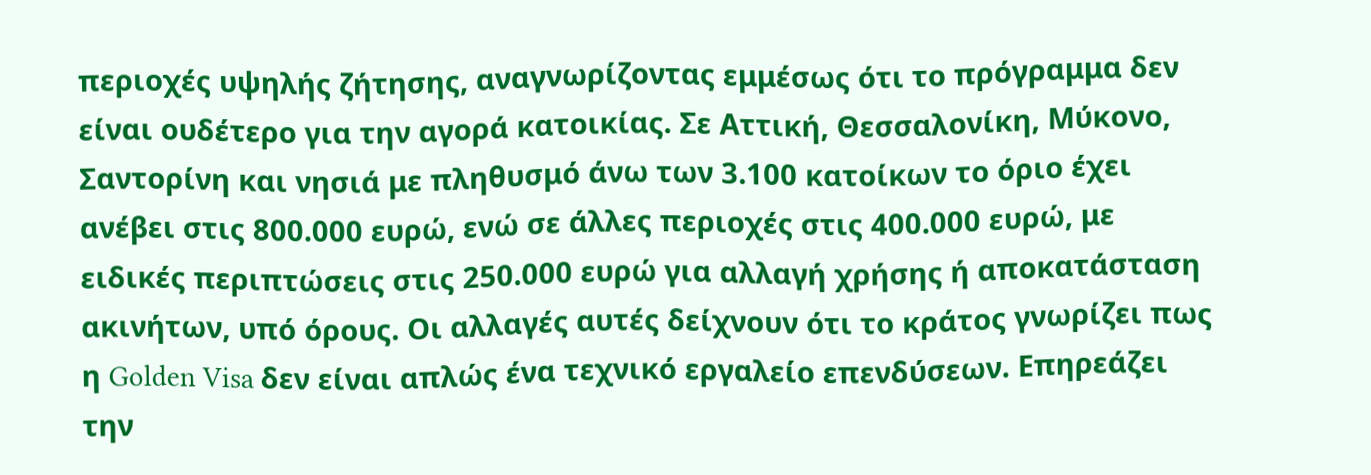περιοχές υψηλής ζήτησης, αναγνωρίζοντας εμμέσως ότι το πρόγραμμα δεν είναι ουδέτερο για την αγορά κατοικίας. Σε Αττική, Θεσσαλονίκη, Μύκονο, Σαντορίνη και νησιά με πληθυσμό άνω των 3.100 κατοίκων το όριο έχει ανέβει στις 800.000 ευρώ, ενώ σε άλλες περιοχές στις 400.000 ευρώ, με ειδικές περιπτώσεις στις 250.000 ευρώ για αλλαγή χρήσης ή αποκατάσταση ακινήτων, υπό όρους. Οι αλλαγές αυτές δείχνουν ότι το κράτος γνωρίζει πως η Golden Visa δεν είναι απλώς ένα τεχνικό εργαλείο επενδύσεων. Επηρεάζει την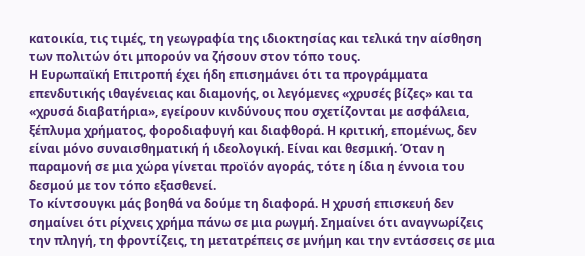κατοικία, τις τιμές, τη γεωγραφία της ιδιοκτησίας και τελικά την αίσθηση των πολιτών ότι μπορούν να ζήσουν στον τόπο τους.
Η Ευρωπαϊκή Επιτροπή έχει ήδη επισημάνει ότι τα προγράμματα επενδυτικής ιθαγένειας και διαμονής, οι λεγόμενες «χρυσές βίζες» και τα «χρυσά διαβατήρια», εγείρουν κινδύνους που σχετίζονται με ασφάλεια, ξέπλυμα χρήματος, φοροδιαφυγή και διαφθορά. Η κριτική, επομένως, δεν είναι μόνο συναισθηματική ή ιδεολογική. Είναι και θεσμική. Όταν η παραμονή σε μια χώρα γίνεται προϊόν αγοράς, τότε η ίδια η έννοια του δεσμού με τον τόπο εξασθενεί.
Το κίντσουγκι μάς βοηθά να δούμε τη διαφορά. Η χρυσή επισκευή δεν σημαίνει ότι ρίχνεις χρήμα πάνω σε μια ρωγμή. Σημαίνει ότι αναγνωρίζεις την πληγή, τη φροντίζεις, τη μετατρέπεις σε μνήμη και την εντάσσεις σε μια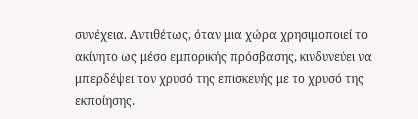συνέχεια. Αντιθέτως, όταν μια χώρα χρησιμοποιεί το ακίνητο ως μέσο εμπορικής πρόσβασης, κινδυνεύει να μπερδέψει τον χρυσό της επισκευής με το χρυσό της εκποίησης.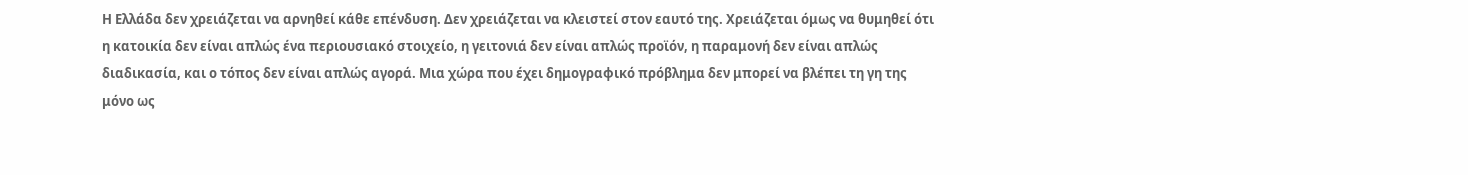Η Ελλάδα δεν χρειάζεται να αρνηθεί κάθε επένδυση. Δεν χρειάζεται να κλειστεί στον εαυτό της. Χρειάζεται όμως να θυμηθεί ότι η κατοικία δεν είναι απλώς ένα περιουσιακό στοιχείο, η γειτονιά δεν είναι απλώς προϊόν, η παραμονή δεν είναι απλώς διαδικασία, και ο τόπος δεν είναι απλώς αγορά. Μια χώρα που έχει δημογραφικό πρόβλημα δεν μπορεί να βλέπει τη γη της μόνο ως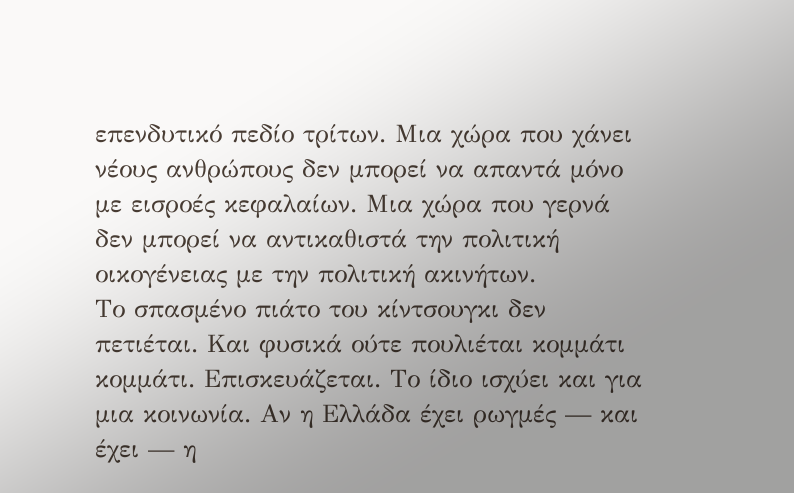επενδυτικό πεδίο τρίτων. Μια χώρα που χάνει νέους ανθρώπους δεν μπορεί να απαντά μόνο με εισροές κεφαλαίων. Μια χώρα που γερνά δεν μπορεί να αντικαθιστά την πολιτική οικογένειας με την πολιτική ακινήτων.
Το σπασμένο πιάτο του κίντσουγκι δεν πετιέται. Και φυσικά ούτε πουλιέται κομμάτι κομμάτι. Επισκευάζεται. Το ίδιο ισχύει και για μια κοινωνία. Αν η Ελλάδα έχει ρωγμές — και έχει — η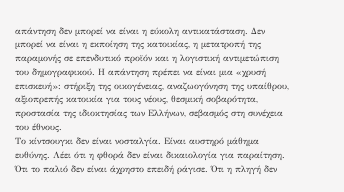απάντηση δεν μπορεί να είναι η εύκολη αντικατάσταση. Δεν μπορεί να είναι η εκποίηση της κατοικίας, η μετατροπή της παραμονής σε επενδυτικό προϊόν και η λογιστική αντιμετώπιση του δημογραφικού. Η απάντηση πρέπει να είναι μια «χρυσή επισκευή»: στήριξη της οικογένειας, αναζωογόνηση της υπαίθρου, αξιοπρεπής κατοικία για τους νέους, θεσμική σοβαρότητα, προστασία της ιδιοκτησίας των Ελλήνων, σεβασμός στη συνέχεια του έθνους.
Το κίντσουγκι δεν είναι νοσταλγία. Είναι αυστηρό μάθημα ευθύνης. Λέει ότι η φθορά δεν είναι δικαιολογία για παραίτηση. Ότι το παλιό δεν είναι άχρηστο επειδή ράγισε. Ότι η πληγή δεν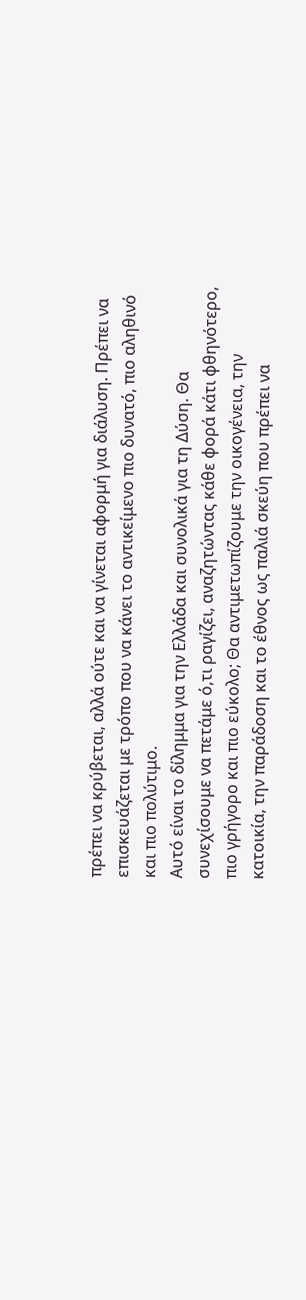πρέπει να κρύβεται, αλλά ούτε και να γίνεται αφορμή για διάλυση. Πρέπει να επισκευάζεται με τρόπο που να κάνει το αντικείμενο πιο δυνατό, πιο αληθινό και πιο πολύτιμο.
Αυτό είναι το δίλημμα για την Ελλάδα και συνολικά για τη Δύση. Θα συνεχίσουμε να πετάμε ό,τι ραγίζει, αναζητώντας κάθε φορά κάτι φθηνότερο, πιο γρήγορο και πιο εύκολο; Θα αντιμετωπίζουμε την οικογένεια, την κατοικία, την παράδοση και το έθνος ως παλιά σκεύη που πρέπει να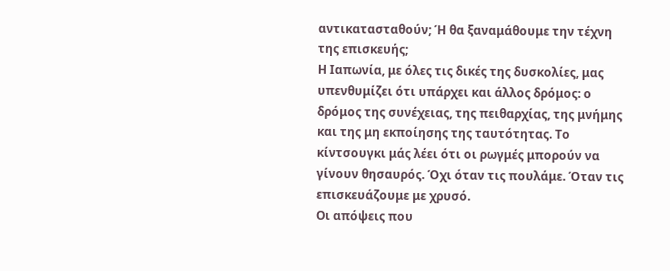αντικατασταθούν; Ή θα ξαναμάθουμε την τέχνη της επισκευής;
Η Ιαπωνία, με όλες τις δικές της δυσκολίες, μας υπενθυμίζει ότι υπάρχει και άλλος δρόμος: ο δρόμος της συνέχειας, της πειθαρχίας, της μνήμης και της μη εκποίησης της ταυτότητας. Το κίντσουγκι μάς λέει ότι οι ρωγμές μπορούν να γίνουν θησαυρός. Όχι όταν τις πουλάμε. Όταν τις επισκευάζουμε με χρυσό.
Οι απόψεις που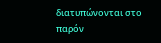διατυπώνονται στο παρόν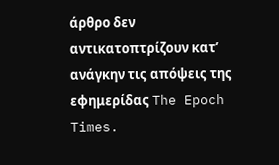άρθρο δεν αντικατοπτρίζουν κατ’ ανάγκην τις απόψεις της εφημερίδας The Epoch Times.